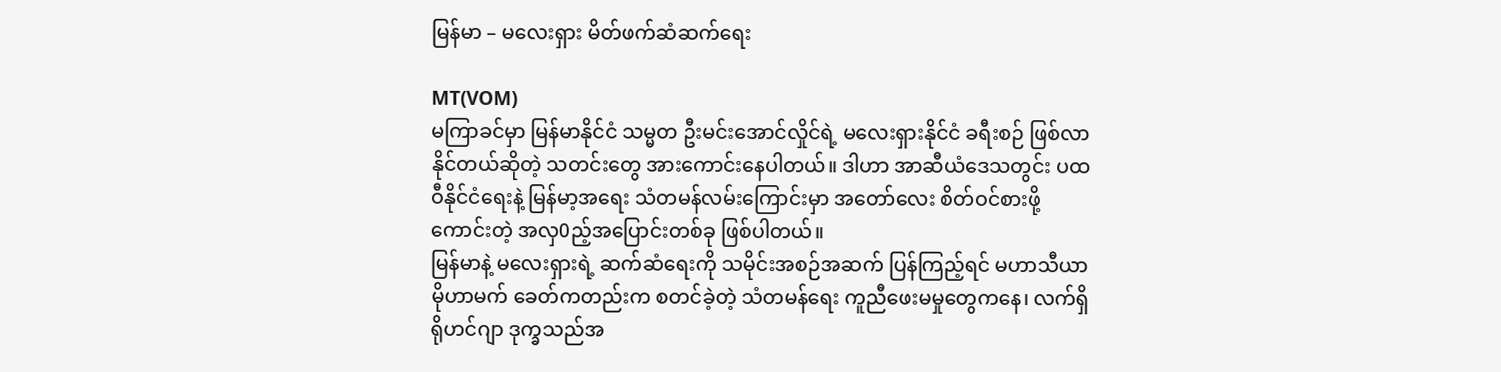မြန်မာ – မလေးရှား မိတ်ဖက်ဆံဆက်ရေး

MT(VOM)
မကြာခင်မှာ မြန်မာနိုင်ငံ သမ္မတ ဦးမင်းအောင်လှိုင်ရဲ့ မလေးရှားနိုင်ငံ ခရီးစဉ် ဖြစ်လာနိုင်တယ်ဆိုတဲ့ သတင်းတွေ အားကောင်းနေပါတယ်။ ဒါဟာ အာဆီယံဒေသတွင်း ပထဝီနိုင်ငံရေးနဲ့ မြန်မာ့အရေး သံတမန်လမ်းကြောင်းမှာ အတော်လေး စိတ်ဝင်စားဖို့ကောင်းတဲ့ အလှ0ည့်အပြောင်းတစ်ခု ဖြစ်ပါတယ်။
မြန်မာနဲ့ မလေးရှားရဲ့ ဆက်ဆံရေးကို သမိုင်းအစဉ်အဆက် ပြန်ကြည့်ရင် မဟာသီယာ မိုဟာမက် ခေတ်ကတည်းက စတင်ခဲ့တဲ့ သံတမန်ရေး ကူညီဖေးမမှုတွေကနေ၊ လက်ရှိ ရိုဟင်ဂျာ ဒုက္ခသည်အ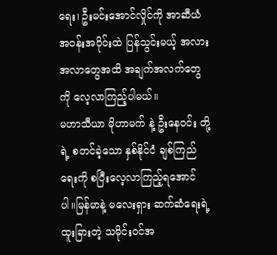ရေး၊ ဦးမင်းအောင်လှိုင်ကို အာဆီယံအဝန်းအဝိုင်းထဲ ပြန်သွင်းမယ့် အလားအလာတွေအထိ အချက်အလက်တွေကို လေ့လာကြည့်ပါမယ်။
မဟာသီယာ မိုဟာမက် နဲ့ ဦးနေဝင်း တို့ရဲ့ စတင်ခဲ့သော နှစ်နိုင်ငံ ချစ်ကြည်ရေးကို စပြီးလေ့လာကြည့်ရအောင်ပါ။မြန်မာနဲ့ မလေးရှား ဆက်ဆံရေးရဲ့ ထူးခြားတဲ့ သမိုင်းဝင်အ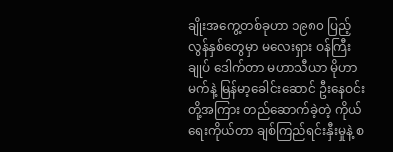ချိုးအကွေ့တစ်ခုဟာ ၁၉၈၀ ပြည့်လွန်နှစ်တွေမှာ မလေးရှား ဝန်ကြီးချုပ် ဒေါက်တာ မဟာသီယာ မိုဟာမက်နဲ့ မြန်မာ့ခေါင်းဆောင် ဦးနေဝင်းတို့အကြား တည်ဆောက်ခဲ့တဲ့ ကိုယ်ရေးကိုယ်တာ ချစ်ကြည်ရင်းနှီးမှုနဲ့ စ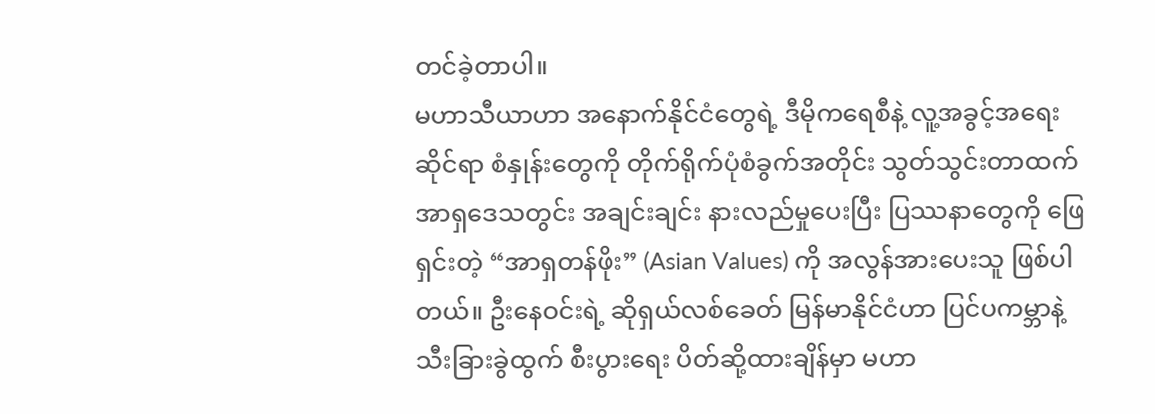တင်ခဲ့တာပါ။
မဟာသီယာဟာ အနောက်နိုင်ငံတွေရဲ့ ဒီမိုကရေစီနဲ့ လူ့အခွင့်အရေးဆိုင်ရာ စံနှုန်းတွေကို တိုက်ရိုက်ပုံစံခွက်အတိုင်း သွတ်သွင်းတာထက် အာရှဒေသတွင်း အချင်းချင်း နားလည်မှုပေးပြီး ပြဿနာတွေကို ဖြေရှင်းတဲ့ “အာရှတန်ဖိုး” (Asian Values) ကို အလွန်အားပေးသူ ဖြစ်ပါတယ်။ ဦးနေဝင်းရဲ့ ဆိုရှယ်လစ်ခေတ် မြန်မာနိုင်ငံဟာ ပြင်ပကမ္ဘာနဲ့ သီးခြားခွဲထွက် စီးပွားရေး ပိတ်ဆို့ထားချိန်မှာ မဟာ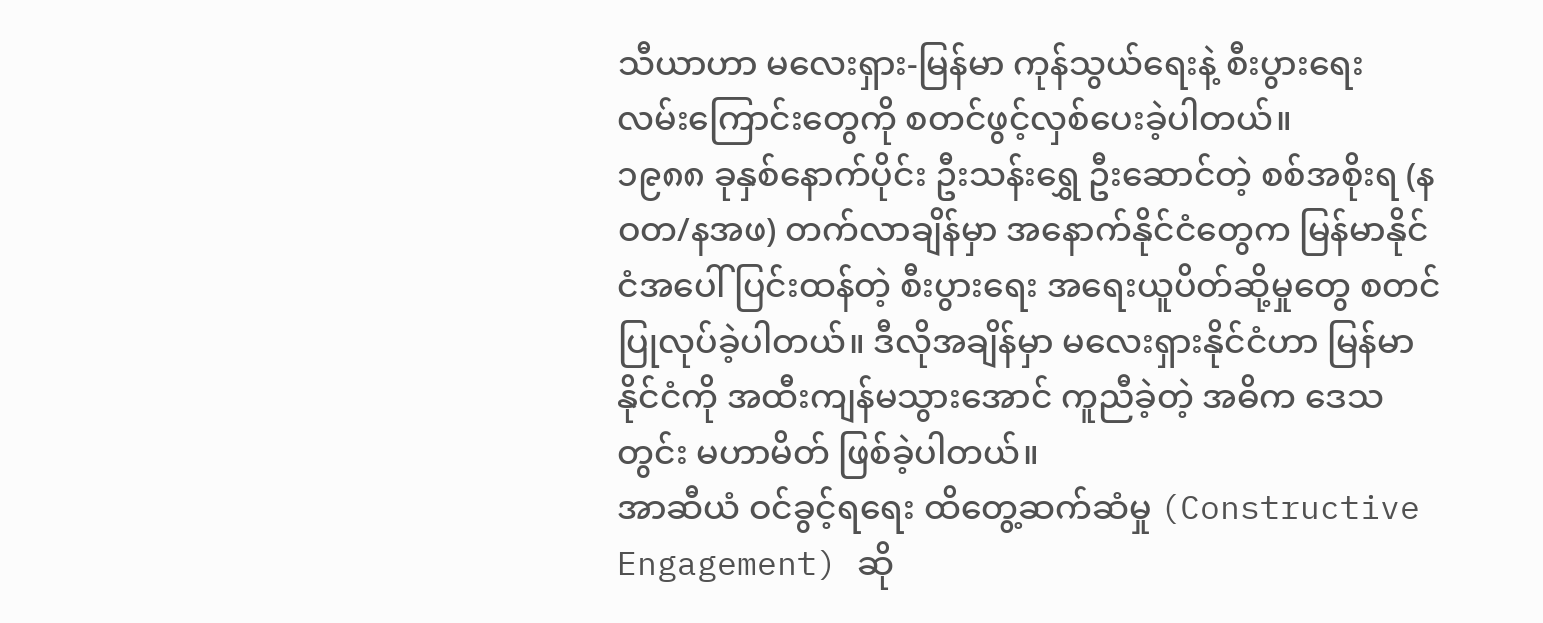သီယာဟာ မလေးရှား-မြန်မာ ကုန်သွယ်ရေးနဲ့ စီးပွားရေး လမ်းကြောင်းတွေကို စတင်ဖွင့်လှစ်ပေးခဲ့ပါတယ်။
၁၉၈၈ ခုနှစ်နောက်ပိုင်း ဦးသန်းရွှေ ဦးဆောင်တဲ့ စစ်အစိုးရ (နဝတ/နအဖ) တက်လာချိန်မှာ အနောက်နိုင်ငံတွေက မြန်မာနိုင်ငံအပေါ် ပြင်းထန်တဲ့ စီးပွားရေး အရေးယူပိတ်ဆို့မှုတွေ စတင်ပြုလုပ်ခဲ့ပါတယ်။ ဒီလိုအချိန်မှာ မလေးရှားနိုင်ငံဟာ မြန်မာနိုင်ငံကို အထီးကျန်မသွားအောင် ကူညီခဲ့တဲ့ အဓိက ဒေသတွင်း မဟာမိတ် ဖြစ်ခဲ့ပါတယ်။
အာဆီယံ ဝင်ခွင့်ရရေး ထိတွေ့ဆက်ဆံမှု (Constructive Engagement) ဆို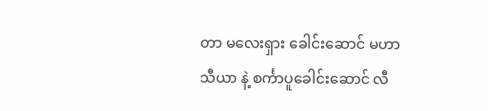တာ မလေးရှား ခေါင်းဆောင် မဟာသီယာ နဲ့ စင်္ကာပူခေါင်းဆောင် လီ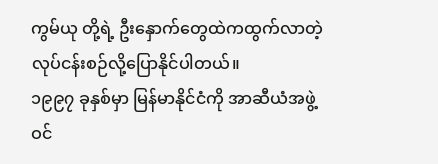ကွမ်ယု တို့ရဲ့ ဦးနှောက်တွေထဲကထွက်လာတဲ့ လုပ်ငန်းစဉ်လို့ပြောနိုင်ပါတယ်။
၁၉၉၇ ခုနှစ်မှာ မြန်မာနိုင်ငံကို အာဆီယံအဖွဲ့ဝင်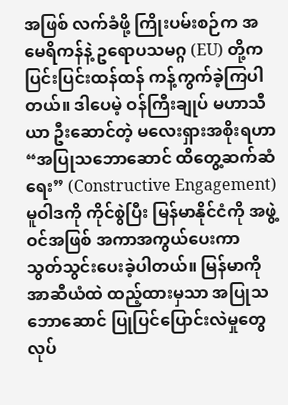အဖြစ် လက်ခံဖို့ ကြိုးပမ်းစဉ်က အမေရိကန်နဲ့ ဥရောပသမဂ္ဂ (EU) တို့က ပြင်းပြင်းထန်ထန် ကန့်ကွက်ခဲ့ကြပါတယ်။ ဒါပေမဲ့ ဝန်ကြီးချုပ် မဟာသီယာ ဦးဆောင်တဲ့ မလေးရှားအစိုးရဟာ “အပြုသဘောဆောင် ထိတွေ့ဆက်ဆံရေး” (Constructive Engagement) မူဝါဒကို ကိုင်စွဲပြီး မြန်မာနိုင်ငံကို အဖွဲ့ဝင်အဖြစ် အကာအကွယ်ပေးကာ သွတ်သွင်းပေးခဲ့ပါတယ်။ မြန်မာကို အာဆီယံထဲ ထည့်ထားမှသာ အပြုသဘောဆောင် ပြုပြင်ပြောင်းလဲမှုတွေ လုပ်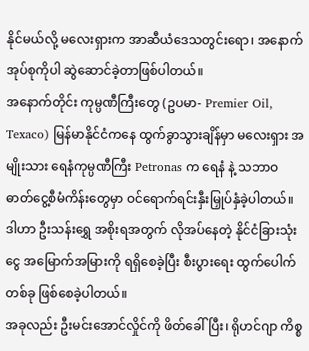နိုင်မယ်လို့ မလေးရှားက အာဆီယံဒေသတွင်းရော၊ အနောက်အုပ်စုကိုပါ ဆွဲဆောင်ခဲ့တာဖြစ်ပါတယ်။
အနောက်တိုင်း ကုမ္ပဏီကြီးတွေ (ဥပမာ- Premier Oil, Texaco) မြန်မာနိုင်ငံကနေ ထွက်ခွာသွားချိန်မှာ မလေးရှား အမျိုးသား ရေနံကုမ္ပဏီကြီး Petronas က ရေနံ နဲ့ သဘာဝဓာတ်ငွေ့စီမံကိန်းတွေမှာ ဝင်ရောက်ရင်းနှီးမြှုပ်နှံခဲ့ပါတယ်။ ဒါဟာ ဦးသန်းရွှေ အစိုးရအတွက် လိုအပ်နေတဲ့ နိုင်ငံခြားသုံးငွေ အမြောက်အမြားကို ရရှိစေခဲ့ပြီး စီးပွားရေး ထွက်ပေါက်တစ်ခု ဖြစ်စေခဲ့ပါတယ်။
အခုလည်း ဦးမင်းအောင်လှိုင်ကို ဖိတ်ခေါ်ပြီး၊ ရိုဟင်ဂျာ ကိစ္စ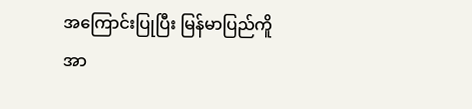အကြောင်းပြုပြီး မြန်မာပြည်ကိူ အာ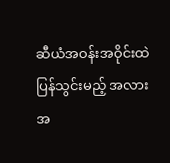ဆီယံအဝန်းအဝိုင်းထဲ ပြန်သွင်းမည့် အလားအ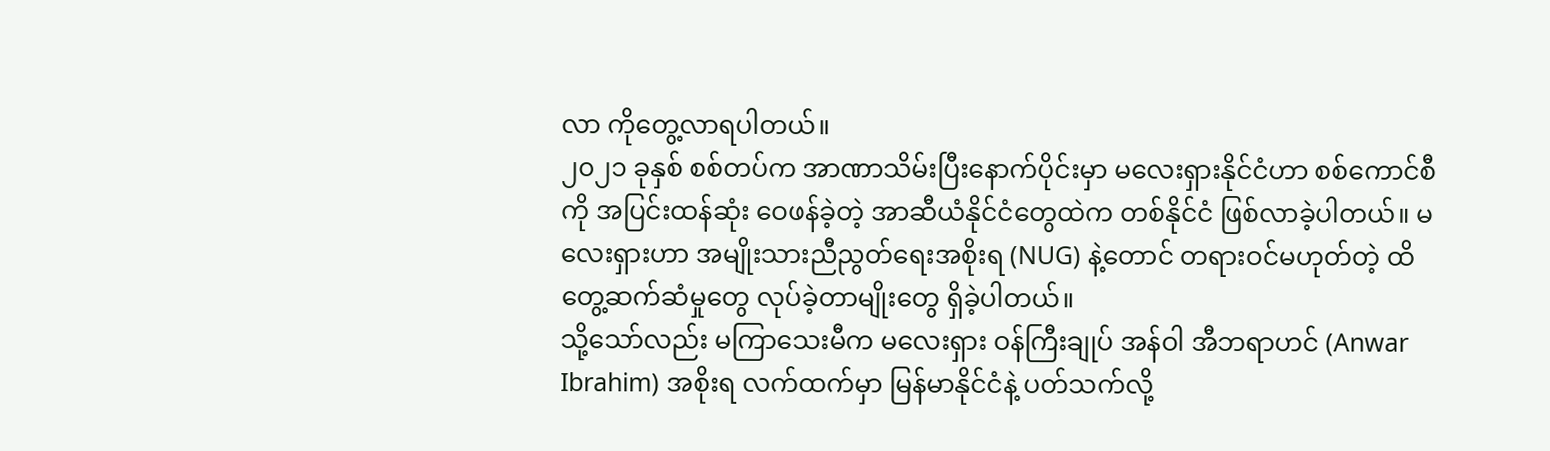လာ ကိုတွေ့လာရပါတယ်။
၂၀၂၁ ခုနှစ် စစ်တပ်က အာဏာသိမ်းပြီးနောက်ပိုင်းမှာ မလေးရှားနိုင်ငံဟာ စစ်ကောင်စီကို အပြင်းထန်ဆုံး ဝေဖန်ခဲ့တဲ့ အာဆီယံနိုင်ငံတွေထဲက တစ်နိုင်ငံ ဖြစ်လာခဲ့ပါတယ်။ မလေးရှားဟာ အမျိုးသားညီညွတ်ရေးအစိုးရ (NUG) နဲ့တောင် တရားဝင်မဟုတ်တဲ့ ထိတွေ့ဆက်ဆံမှုတွေ လုပ်ခဲ့တာမျိုးတွေ ရှိခဲ့ပါတယ်။
သို့သော်လည်း မကြာသေးမီက မလေးရှား ဝန်ကြီးချုပ် အန်ဝါ အီဘရာဟင် (Anwar Ibrahim) အစိုးရ လက်ထက်မှာ မြန်မာနိုင်ငံနဲ့ ပတ်သက်လို့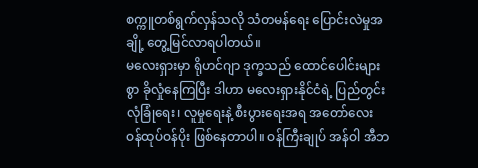စက္ကူတစ်ရွက်လှန်သလို သံတမန်ရေး ပြောင်းလဲမှုအချို့ တွေ့မြင်လာရပါတယ်။
မလေးရှားမှာ ရိုဟင်ဂျာ ဒုက္ခသည် ထောင်ပေါင်းများစွာ ခိုလှုံနေကြပြီး ဒါဟာ မလေးရှားနိုင်ငံရဲ့ ပြည်တွင်း လုံခြုံရေး၊ လူမှုရေးနဲ့ စီးပွားရေးအရ အတော်လေး ဝန်ထုပ်ဝန်ပိုး ဖြစ်နေတာပါ။ ဝန်ကြီးချုပ် အန်ဝါ အီဘ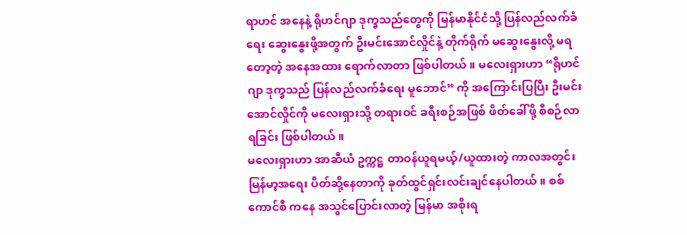ရာဟင် အနေနဲ့ ရိုဟင်ဂျာ ဒုက္ခသည်တွေကို မြန်မာနိုင်ငံသို့ ပြန်လည်လက်ခံရေး ဆွေးနွေးဖို့အတွက် ဦးမင်းအောင်လှိုင်နဲ့ တိုက်ရိုက် မဆွေးနွေးလို့ မရတော့တဲ့ အနေအထား ရောက်လာတာ ဖြစ်ပါတယ်။ မလေးရှားဟာ “ရိုဟင်ဂျာ ဒုက္ခသည် ပြန်လည်လက်ခံရေး မူဘောင်” ကို အကြောင်းပြပြီး ဦးမင်းအောင်လှိုင်ကို မလေးရှားသို့ တရားဝင် ခရီးစဉ်အဖြစ် ဖိတ်ခေါ်ဖို့ စီစဉ်လာရခြင်း ဖြစ်ပါတယ်။
မလေးရှားဟာ အာဆီယံ ဥက္ကဋ္ဌ တာဝန်ယူရမယ့်/ယူထားတဲ့ ကာလအတွင်း မြန်မာ့အရေး ပိတ်ဆို့နေတာကို ခုတ်ထွင်ရှင်းလင်းချင်နေပါတယ်။ စစ်ကောင်စီ ကနေ အသွင်ပြောင်းလာတဲ့ မြန်မာ အစိုးရ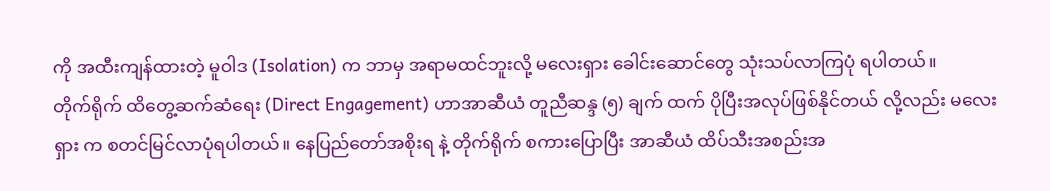ကို အထီးကျန်ထားတဲ့ မူဝါဒ (Isolation) က ဘာမှ အရာမထင်ဘူးလို့ မလေးရှား ခေါင်းဆောင်တွေ သုံးသပ်လာကြပုံ ရပါတယ်။
တိုက်ရိုက် ထိတွေ့ဆက်ဆံရေး (Direct Engagement) ဟာအာဆီယံ တူညီဆန္ဒ (၅) ချက် ထက် ပိုပြီးအလုပ်ဖြစ်နိုင်တယ် လို့လည်း မလေးရှား က စတင်မြင်လာပုံရပါတယ်။ နေပြည်တော်အစိုးရ နဲ့ တိုက်ရိုက် စကားပြောပြီး အာဆီယံ ထိပ်သီးအစည်းအ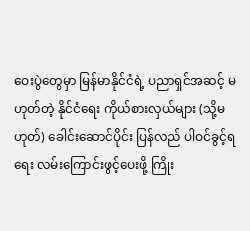ဝေးပွဲတွေမှာ မြန်မာနိုင်ငံရဲ့ ပညာရှင်အဆင့် မဟုတ်တဲ့ နိုင်ငံရေး ကိုယ်စားလှယ်များ (သို့မဟုတ်) ခေါင်းဆောင်ပိုင်း ပြန်လည် ပါဝင်ခွင့်ရရေး လမ်းကြောင်းဖွင့်ပေးဖို့ ကြိုး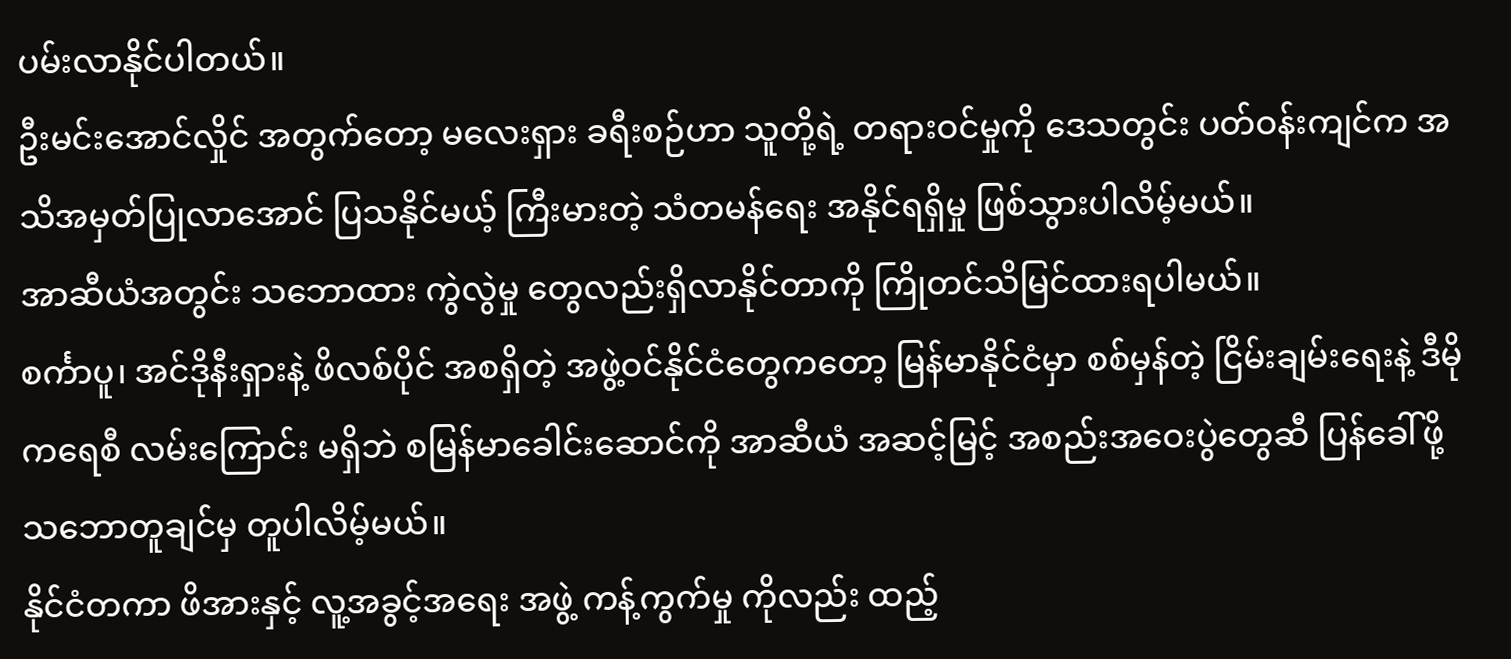ပမ်းလာနိုင်ပါတယ်။
ဦးမင်းအောင်လှိုင် အတွက်တော့ မလေးရှား ခရီးစဉ်ဟာ သူတို့ရဲ့ တရားဝင်မှုကို ဒေသတွင်း ပတ်ဝန်းကျင်က အသိအမှတ်ပြုလာအောင် ပြသနိုင်မယ့် ကြီးမားတဲ့ သံတမန်ရေး အနိုင်ရရှိမှု ဖြစ်သွားပါလိမ့်မယ်။
အာဆီယံအတွင်း သဘောထား ကွဲလွဲမှု တွေလည်းရှိလာနိုင်တာကို ကြိုတင်သိမြင်ထားရပါမယ်။
စင်္ကာပူ၊ အင်ဒိုနီးရှားနဲ့ ဖိလစ်ပိုင် အစရှိတဲ့ အဖွဲ့ဝင်နိုင်ငံတွေကတော့ မြန်မာနိုင်ငံမှာ စစ်မှန်တဲ့ ငြိမ်းချမ်းရေးနဲ့ ဒီမိုကရေစီ လမ်းကြောင်း မရှိဘဲ စမြန်မာခေါင်းဆောင်ကို အာဆီယံ အဆင့်မြင့် အစည်းအဝေးပွဲတွေဆီ ပြန်ခေါ်ဖို့ သဘောတူချင်မှ တူပါလိမ့်မယ်။
နိုင်ငံတကာ ဖိအားနှင့် လူ့အခွင့်အရေး အဖွဲ့ ကန့်ကွက်မှု ကိုလည်း ထည့်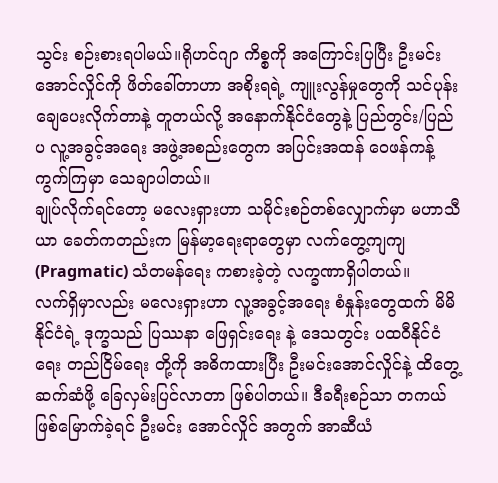သွင်း စဉ်းစားရပါမယ်။ရိုဟင်ဂျာ ကိစ္စကို အကြောင်းပြပြီး ဦးမင်းအောင်လှိုင်ကို ဖိတ်ခေါ်တာဟာ အစိုးရရဲ့ ကျူးလွန်မှုတွေကို သင်ပုန်းချေပေးလိုက်တာနဲ့ တူတယ်လို့ အနောက်နိုင်ငံတွေနဲ့ ပြည်တွင်း/ပြည်ပ လူ့အခွင့်အရေး အဖွဲ့အစည်းတွေက အပြင်းအထန် ဝေဖန်ကန့်ကွက်ကြမှာ သေချာပါတယ်။
ချုပ်လိုက်ရင်တော့ မလေးရှားဟာ သမိုင်းစဉ်တစ်လျှောက်မှာ မဟာသီယာ ခေတ်ကတည်းက မြန်မာ့ရေးရာတွေမှာ လက်တွေ့ကျကျ (Pragmatic) သံတမန်ရေး ကစားခဲ့တဲ့ လက္ခဏာရှိပါတယ်။
လက်ရှိမှာလည်း မလေးရှားဟာ လူ့အခွင့်အရေး စံနှုန်းတွေထက် မိမိနိုင်ငံရဲ့ ဒုက္ခသည် ပြဿနာ ဖြေရှင်းရေး နဲ့ ဒေသတွင်း ပထဝီနိုင်ငံရေး တည်ငြိမ်ရေး တို့ကို အဓိကထားပြီး ဦးမင်းအောင်လှိုင်နဲ့ ထိတွေ့ဆက်ဆံဖို့ ခြေလှမ်းပြင်လာတာ ဖြစ်ပါတယ်။ ဒီခရီးစဉ်သာ တကယ် ဖြစ်မြောက်ခဲ့ရင် ဦးမင်း အောင်လှိုင် အတွက် အာဆီယံ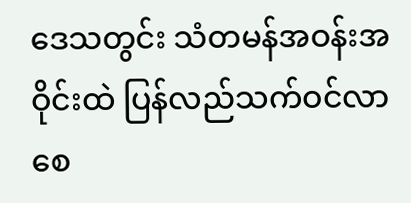ဒေသတွင်း သံတမန်အဝန်းအဝိုင်းထဲ ပြန်လည်သက်ဝင်လာစေ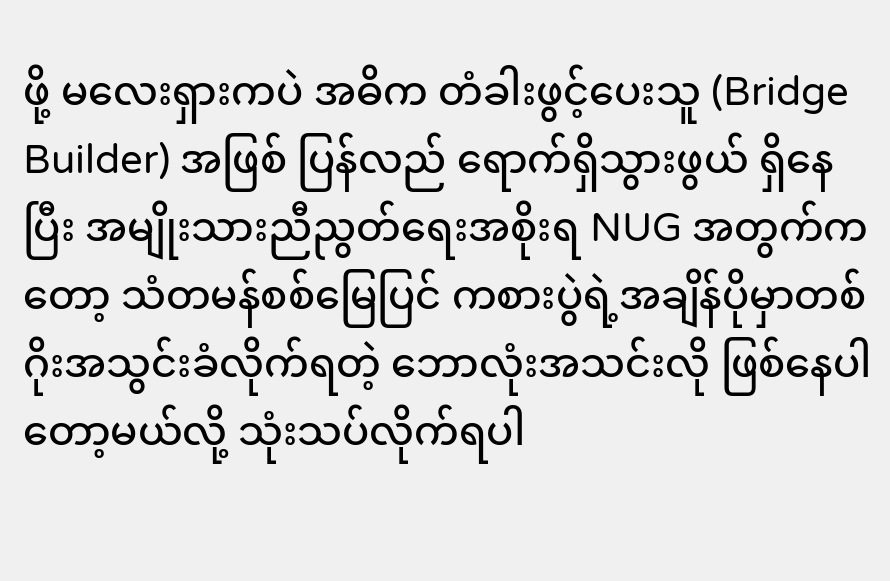ဖို့ မလေးရှားကပဲ အဓိက တံခါးဖွင့်ပေးသူ (Bridge Builder) အဖြစ် ပြန်လည် ရောက်ရှိသွားဖွယ် ရှိနေပြီး အမျိုးသားညီညွတ်ရေးအစိုးရ NUG အတွက်ကတော့ သံတမန်စစ်မြေပြင် ကစားပွဲရဲ့အချိန်ပိုမှာတစ်ဂိုးအသွင်းခံလိုက်ရတဲ့ ဘောလုံးအသင်းလို ဖြစ်နေပါတော့မယ်လို့ သုံးသပ်လိုက်ရပါ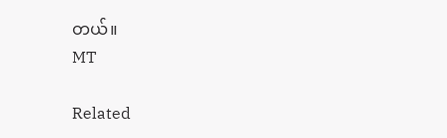တယ်။
MT

Related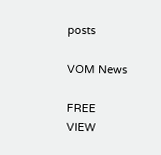posts

VOM News

FREE
VIEW